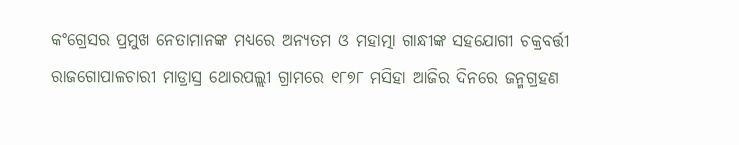କଂଗ୍ରେସର ପ୍ରମୁଖ ନେତାମାନଙ୍କ ମଧ୍ୟରେ ଅନ୍ୟତମ ଓ ମହାତ୍ମା ଗାନ୍ଧୀଙ୍କ ସହଯୋଗୀ ଚକ୍ରବର୍ତ୍ତୀ ରାଜଗୋପାଳଚାରୀ ମାଡ୍ରାସ୍ର ଥୋରପଲ୍ଲୀ ଗ୍ରାମରେ ୧୮୭୮ ମସିହା ଆଜିର ଦିନରେ ଜନ୍ମଗ୍ରହଣ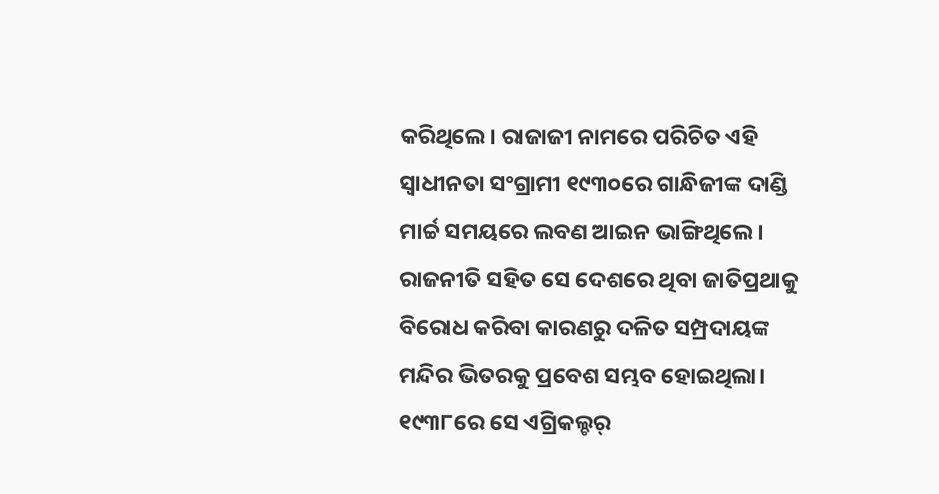କରିଥିଲେ। ରାଜାଜୀ ନାମରେ ପରିଚିତ ଏହି ସ୍ୱାଧୀନତା ସଂଗ୍ରାମୀ ୧୯୩୦ରେ ଗାନ୍ଧିଜୀଙ୍କ ଦାଣ୍ଡି ମାର୍ଚ୍ଚ ସମୟରେ ଲବଣ ଆଇନ ଭାଙ୍ଗିଥିଲେ। ରାଜନୀତି ସହିତ ସେ ଦେଶରେ ଥିବା ଜାତିପ୍ରଥାକୁ ବିରୋଧ କରିବା କାରଣରୁ ଦଳିତ ସମ୍ପ୍ରଦାୟଙ୍କ ମନ୍ଦିର ଭିତରକୁ ପ୍ରବେଶ ସମ୍ଭବ ହୋଇଥିଲା। ୧୯୩୮ରେ ସେ ଏଗ୍ରିକଲ୍ଚର୍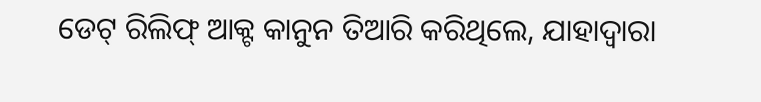ଡେଟ୍ ରିଲିଫ୍ ଆକ୍ଟ କାନୁନ ତିଆରି କରିଥିଲେ, ଯାହାଦ୍ୱାରା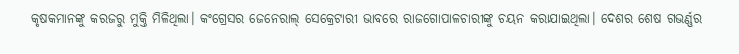କୃଷକମାନଙ୍କୁ କରଜରୁ ମୁକ୍ତି ମିଳିଥିଲା। କଂଗ୍ରେସର ଜେନେରାଲ୍ ସେକ୍ରେଟାରୀ ଭାବରେ ରାଜଗୋପାଳଚାରୀଙ୍କୁ ଚୟନ କରାଯାଇଥିଲା। ଦେଶର ଶେଷ ଗଭର୍ଣ୍ଣର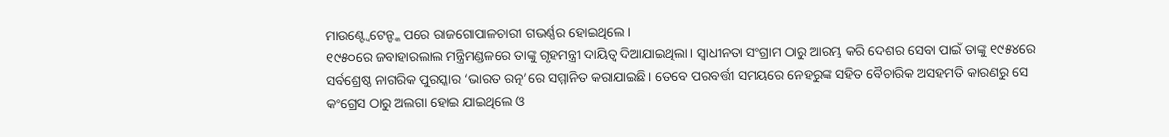ମାଉଣ୍ଟ୍ବେଟେନ୍ଙ୍କ ପରେ ରାଜଗୋପାଳଚାରୀ ଗଭର୍ଣ୍ଣର ହୋଇଥିଲେ।
୧୯୫୦ରେ ଜବାହାରଲାଲ ମନ୍ତ୍ରିମଣ୍ଡଳରେ ତାଙ୍କୁ ଗୃହମନ୍ତ୍ରୀ ଦାୟିତ୍ୱ ଦିଆଯାଇଥିଲା। ସ୍ୱାଧୀନତା ସଂଗ୍ରାମ ଠାରୁ ଆରମ୍ଭ କରି ଦେଶର ସେବା ପାଇଁ ତାଙ୍କୁ ୧୯୫୪ରେ ସର୍ବଶ୍ରେଷ୍ଠ ନାଗରିକ ପୁରସ୍କାର ‘ଭାରତ ରତ୍ନ’ରେ ସମ୍ମାନିତ କରାଯାଇଛି। ତେବେ ପରବର୍ତ୍ତୀ ସମୟରେ ନେହରୁଙ୍କ ସହିତ ବୈଚାରିକ ଅସହମତି କାରଣରୁ ସେ କଂଗ୍ରେସ ଠାରୁ ଅଲଗା ହୋଇ ଯାଇଥିଲେ ଓ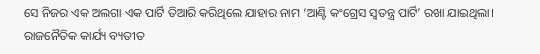ସେ ନିଜର ଏକ ଅଲଗା ଏକ ପାର୍ଟି ତିଆରି କରିଥିଲେ ଯାହାର ନାମ ‘ଆଣ୍ଟି କଂଗ୍ରେସ ସ୍ୱତନ୍ତ୍ର ପାର୍ଟି’ ରଖା ଯାଇଥିଲା।
ରାଜନୈତିକ କାର୍ଯ୍ୟ ବ୍ୟତୀତ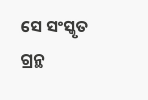ସେ ସଂସ୍କୃତ ଗ୍ରନ୍ଥ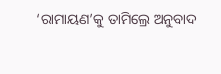‘ରାମାୟଣ’କୁ ତାମିଲ୍ରେ ଅନୁବାଦ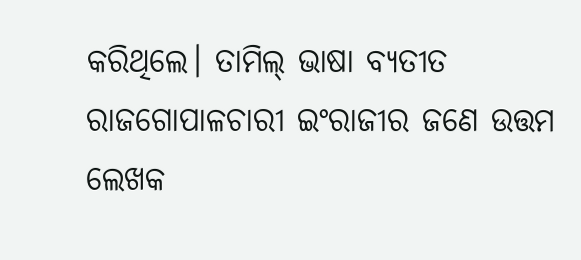କରିଥିଲେ। ତାମିଲ୍ ଭାଷା ବ୍ୟତୀତ ରାଜଗୋପାଳଚାରୀ ଇଂରାଜୀର ଜଣେ ଉତ୍ତମ ଲେଖକ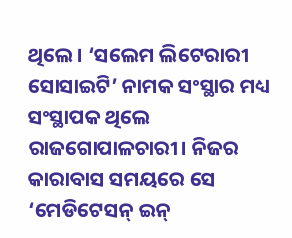ଥିଲେ। ‘ସଲେମ ଲିଟେରାରୀ ସୋସାଇଟି’ ନାମକ ସଂସ୍ଥାର ମଧ୍ୟ ସଂସ୍ଥାପକ ଥିଲେ ରାଜଗୋପାଳଚାରୀ। ନିଜର କାରାବାସ ସମୟରେ ସେ ‘ମେଡିଟେସନ୍ ଇନ୍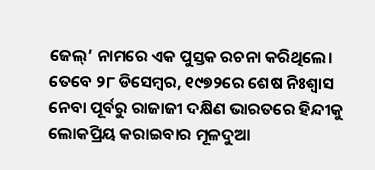ଜେଲ୍’ ନାମରେ ଏକ ପୁସ୍ତକ ରଚନା କରିଥିଲେ। ତେବେ ୨୮ ଡିସେମ୍ବର, ୧୯୭୨ରେ ଶେଷ ନିଃଶ୍ୱାସ ନେବା ପୂର୍ବରୁ ରାଜାଜୀ ଦକ୍ଷିଣ ଭାରତରେ ହିନ୍ଦୀକୁ ଲୋକପ୍ରିୟ କରାଇବାର ମୂଳଦୁଆ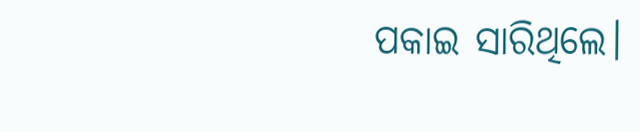ପକାଇ ସାରିଥିଲେ।